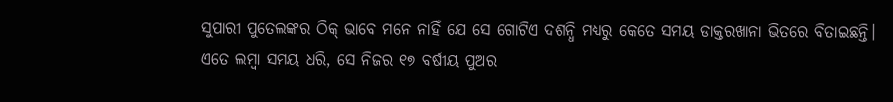ସୁପାରୀ ପୁତେଲଙ୍କର ଠିକ୍ ଭାବେ ମନେ ନାହିଁ ଯେ ସେ ଗୋଟିଏ ଦଶନ୍ଧି ମଧ୍ୟରୁ କେତେ ସମୟ ଡାକ୍ତରଖାନା ଭିତରେ ବିତାଇଛନ୍ତି।
ଏତେ ଲମ୍ବା ସମୟ ଧରି, ସେ ନିଜର ୧୭ ବର୍ଷୀୟ ପୁଅର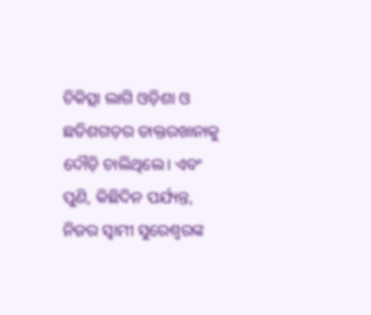ଚିକିତ୍ସା ଲାଗି ଓଡ଼ିଶା ଓ ଛତିଶଗଡ଼ର ଡାକ୍ତରଖାନାକୁ ଦୌଡ଼ି ଚାଲିଥିଲେ। ଏବଂ ପୁଣି, କିଛିଦିନ ପର୍ଯ୍ୟନ୍ତ, ନିଜର ସ୍ୱାମୀ ସୁରେଶ୍ୱରଙ୍କ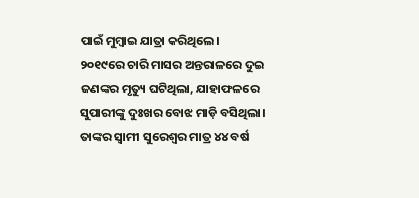ପାଇଁ ମୁମ୍ବାଇ ଯାତ୍ରା କରିଥିଲେ।
୨୦୧୯ରେ ଚାରି ମାସର ଅନ୍ତରାଳରେ ଦୁଇ ଜଣଙ୍କର ମୃତ୍ୟୁ ଘଟିଥିଲା, ଯାହାଫଳରେ ସୁପାରୀଙ୍କୁ ଦୁଃଖର ବୋଝ ମାଡ଼ି ବସିଥିଲା।
ତାଙ୍କର ସ୍ୱାମୀ ସୁରେଶ୍ୱର ମାତ୍ର ୪୪ ବର୍ଷ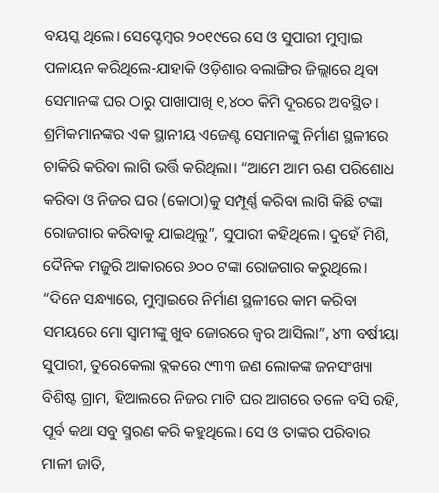ବୟସ୍କ ଥିଲେ। ସେପ୍ଟେମ୍ବର ୨୦୧୯ରେ ସେ ଓ ସୁପାରୀ ମୁମ୍ବାଇ ପଳାୟନ କରିଥିଲେ-ଯାହାକି ଓଡ଼ିଶାର ବଲାଙ୍ଗିର ଜିଲ୍ଲାରେ ଥିବା ସେମାନଙ୍କ ଘର ଠାରୁ ପାଖାପାଖି ୧,୪୦୦ କିମି ଦୂରରେ ଅବସ୍ଥିତ। ଶ୍ରମିକମାନଙ୍କର ଏକ ସ୍ଥାନୀୟ ଏଜେଣ୍ଟ ସେମାନଙ୍କୁ ନିର୍ମାଣ ସ୍ଥଳୀରେ ଚାକିରି କରିବା ଲାଗି ଭର୍ତ୍ତି କରିଥିଲା। “ଆମେ ଆମ ଋଣ ପରିଶୋଧ କରିବା ଓ ନିଜର ଘର (କୋଠା)କୁ ସମ୍ପୂର୍ଣ୍ଣ କରିବା ଲାଗି କିଛି ଟଙ୍କା ରୋଜଗାର କରିବାକୁ ଯାଇଥିଲୁ”, ସୁପାରୀ କହିଥିଲେ। ଦୁହେଁ ମିଶି, ଦୈନିକ ମଜୁରି ଆକାରରେ ୬୦୦ ଟଙ୍କା ରୋଜଗାର କରୁଥିଲେ।
“ଦିନେ ସନ୍ଧ୍ୟାରେ, ମୁମ୍ବାଇରେ ନିର୍ମାଣ ସ୍ଥଳୀରେ କାମ କରିବା ସମୟରେ ମୋ ସ୍ୱାମୀଙ୍କୁ ଖୁବ ଜୋରରେ ଜ୍ୱର ଆସିଲା”, ୪୩ ବର୍ଷୀୟା ସୁପାରୀ, ତୁରେକେଲା ବ୍ଲକରେ ୯୩୩ ଜଣ ଲୋକଙ୍କ ଜନସଂଖ୍ୟା ବିଶିଷ୍ଟ ଗ୍ରାମ, ହିଆଲରେ ନିଜର ମାଟି ଘର ଆଗରେ ତଳେ ବସି ରହି, ପୂର୍ବ କଥା ସବୁ ସ୍ମରଣ କରି କହୁଥିଲେ। ସେ ଓ ତାଙ୍କର ପରିବାର ମାଳୀ ଜାତି,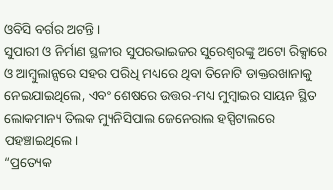ଓବିସି ବର୍ଗର ଅଟନ୍ତି।
ସୁପାରୀ ଓ ନିର୍ମାଣ ସ୍ଥଳୀର ସୁପରଭାଇଜର ସୁରେଶ୍ୱରଙ୍କୁ ଅଟୋ ରିକ୍ସାରେ ଓ ଆମ୍ବୁଲାନ୍ସରେ ସହର ପରିଧି ମଧ୍ୟରେ ଥିବା ତିନୋଟି ଡାକ୍ତରଖାନାକୁ ନେଇଯାଇଥିଲେ, ଏବଂ ଶେଷରେ ଉତ୍ତର-ମଧ୍ୟ ମୁମ୍ବାଇର ସାୟନ ସ୍ଥିତ ଲୋକମାନ୍ୟ ତିଲକ ମ୍ୟୁନିସିପାଲ ଜେନେରାଲ ହସ୍ପିଟାଲରେ ପହଞ୍ଚାଇଥିଲେ।
“ପ୍ରତ୍ୟେକ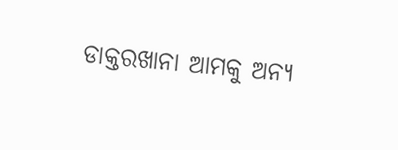ଡାକ୍ତରଖାନା ଆମକୁ ଅନ୍ୟ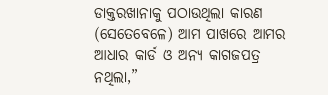ଡାକ୍ତରଖାନାକୁ ପଠାଉଥିଲା କାରଣ (ସେତେବେଳେ) ଆମ ପାଖରେ ଆମର ଆଧାର କାର୍ଡ ଓ ଅନ୍ୟ କାଗଜପତ୍ର ନଥିଲା,”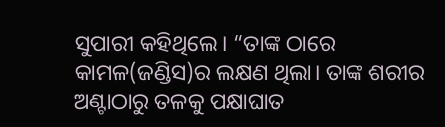ସୁପାରୀ କହିଥିଲେ। “ତାଙ୍କ ଠାରେ କାମଳ(ଜଣ୍ଡିସ)ର ଲକ୍ଷଣ ଥିଲା। ତାଙ୍କ ଶରୀର ଅଣ୍ଟାଠାରୁ ତଳକୁ ପକ୍ଷାଘାତ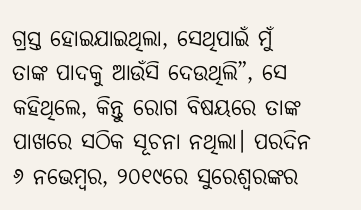ଗ୍ରସ୍ତ ହୋଇଯାଇଥିଲା, ସେଥିପାଇଁ ମୁଁ ତାଙ୍କ ପାଦକୁ ଆଉଁସି ଦେଉଥିଲି”, ସେ କହିଥିଲେ, କିନ୍ତୁ ରୋଗ ବିଷୟରେ ତାଙ୍କ ପାଖରେ ସଠିକ ସୂଚନା ନଥିଲା। ପରଦିନ ୬ ନଭେମ୍ବର, ୨୦୧୯ରେ ସୁରେଶ୍ୱରଙ୍କର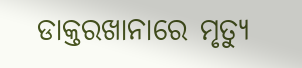ଡାକ୍ତରଖାନାରେ ମୃତ୍ୟୁ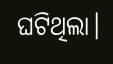ଘଟିଥିଲା।